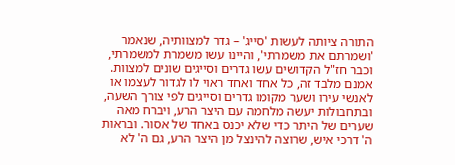התורה ציותה לעשות 'סייג' – גדר למצוותיה, שנאמר 'ושמרתם את משמרתי', והיינו עשו משמרת למשמרתי, וכבר חז"ל הקדושים עשו גדרים וסייגים שונים למצוות. אמנם מלבד זה, כל אחד ואחד ראוי לו לגדור לעצמו או לאנשי עירו ושער מקומו גדרים וסייגים לפי צורך השעה, ובתחבולות יעשה מלחמה עם היצר הרע, ויברח מאה שערים של היתר כדי שלא יכנס באחד של אסור. ובראות ה' דרכי איש, שרוצה להינצל מן היצר הרע, גם ה' לא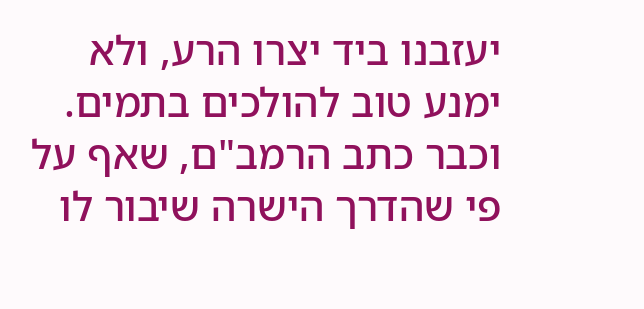יעזבנו ביד יצרו הרע, ולא ימנע טוב להולכים בתמים.
וכבר כתב הרמב"ם, שאף על פי שהדרך הישרה שיבור לו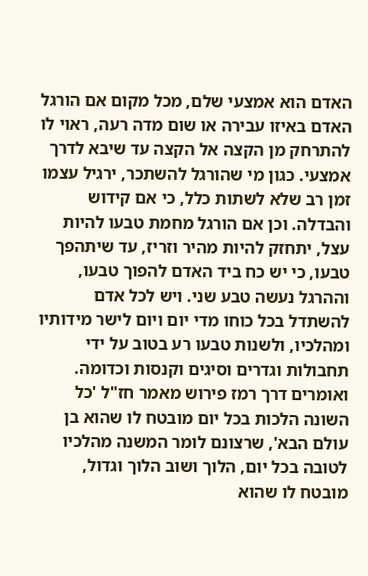האדם הוא אמצעי שלם, מכל מקום אם הורגל האדם באיזו עבירה או שום מדה רעה, ראוי לו להתרחק מן הקצה אל הקצה עד שיבא לדרך אמצעי. כגון מי שהורגל להשתכר, ירגיל עצמו זמן רב שלא לשתות כלל, כי אם קידוש והבדלה. וכן אם הורגל מחמת טבעו להיות עצל, יתחזק להיות מהיר וזריז, עד שיתהפך טבעו, כי יש כח ביד האדם להפוך טבעו, וההרגל נעשה טבע שני. ויש לכל אדם להשתדל בכל כוחו מדי יום ויום לישר מידותיו ומהלכיו, ולשנות טבעו רע בטוב על ידי תחבולות וגדרים וסיגים וקנסות וכדומה. ואומרים דרך רמז פירוש מאמר חז"ל 'כל השונה הלכות בכל יום מובטח לו שהוא בן עולם הבא', שרצונם לומר המשנה מהלכיו לטובה בכל יום, הלוך ושוב הלוך וגדול, מובטח לו שהוא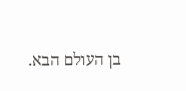בן העולם הבא.